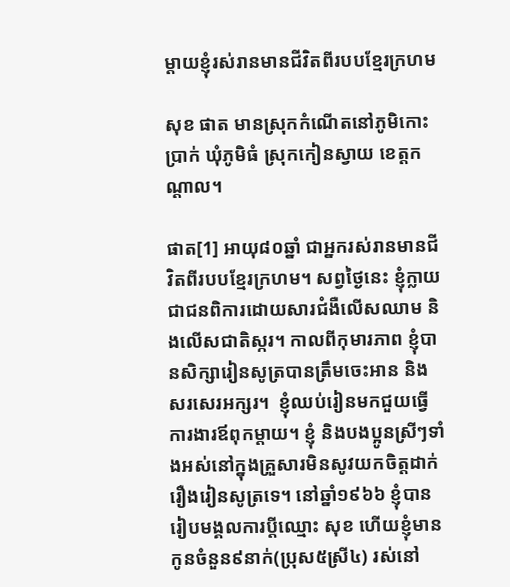ម្តាយខ្ញុំរស់រានមានជីវិតពីរបបខ្មែរក្រហម

សុខ ផាត មានស្រុកកំណើតនៅភូមិកោះប្រាក់ ឃុំភូមិធំ ស្រុកកៀនស្វាយ ខេត្តកណ្តាល។

ផាត[1] អាយុ៨០ឆ្នាំ ជាអ្នករស់រានមានជីវិតពីរបបខ្មែរក្រហម។ សព្វថ្ងៃនេះ ខ្ញុំក្លាយជាជនពិការដោយសារជំងឺលើសឈាម និងលើសជាតិស្ករ។ កាលពីកុមារភាព ខ្ញុំបានសិក្សារៀនសូត្របានត្រឹមចេះអាន និងសរសេរអក្សរ។  ខ្ញុំឈប់រៀនមកជួយធ្វើការងារឪពុកម្តាយ។ ខ្ញុំ និងបងប្អូនស្រីៗទាំងអស់នៅក្នុងគ្រួសារមិនសូវយកចិត្តដាក់រឿងរៀនសូត្រទេ។ នៅឆ្នាំ១៩៦៦ ខ្ញុំបានរៀបមង្គលការប្តីឈ្មោះ សុខ ហើយខ្ញុំមានកូនចំនួន៩នាក់(ប្រុស៥ស្រី៤) រស់នៅ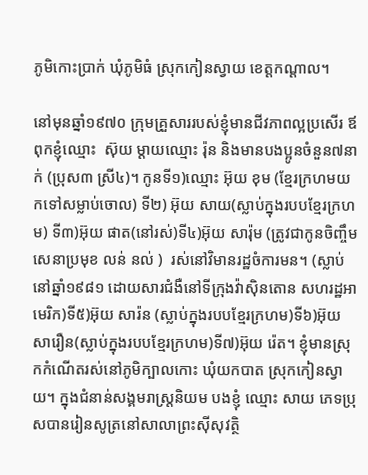ភូមិកោះប្រាក់ ឃុំភូមិធំ ស្រុកកៀនស្វាយ ខេត្តកណ្តាល។

នៅមុនឆ្នាំ១៩៧០ ក្រុមគ្រួសាររបស់ខ្ញុំមានជីវភាពល្អប្រសើរ ឪពុកខ្ញុំឈ្មោះ  ស៊ុយ ម្តាយឈ្មោះ រ៉ុន និងមានបងប្អូនចំនួន៧នាក់ (ប្រុស៣ ស្រី៤)។ កូនទី១)ឈ្មោះ អ៊ុយ ខុម (ខ្មែរក្រហមយកទៅសម្លាប់ចោល) ទី២) អ៊ុយ សាយ(ស្លាប់ក្នុងរបបខ្មែរក្រហម) ទី៣)អ៊ុយ ផាត(នៅរស់)ទី៤)អ៊ុយ សារ៉ុម (ត្រូវជាកូនចិញ្ចឹមសេនាប្រមុខ លន់ នល់ )  រស់នៅវិមានរដ្ឋចំការមន។ (ស្លាប់នៅឆ្នាំ១៩៨១ ដោយសារជំងឺនៅទីក្រុងវ៉ាស៊ិនតោន សហរដ្ឋអាមេរិក)ទី៥)អ៊ុយ សារ៉ន (ស្លាប់ក្នុងរបបខ្មែរក្រហម)ទី៦)អ៊ុយ សារឿន(ស្លាប់ក្នុងរបបខ្មែរក្រហម)ទី៧)អ៊ុយ រ៉េត។ ខ្ញុំមានស្រុកកំណើតរស់នៅភូមិក្បាលកោះ ឃុំយកបាត ស្រុកកៀនស្វាយ។ ក្នុងជំនាន់សង្គមរាស្រ្តនិយម បងខ្ញុំ ឈ្មោះ សាយ ភេទប្រុសបានរៀនសូត្រនៅសាលាព្រះស៊ីសុវត្ថិ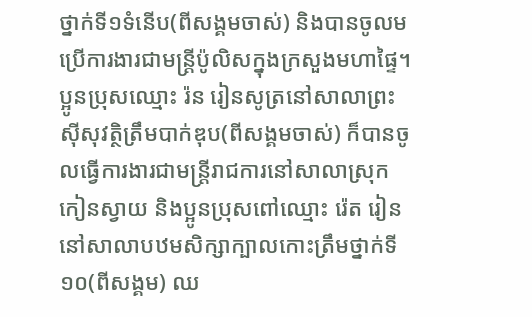ថ្នាក់ទី១ទំនើប(ពីសង្គមចាស់) និងបានចូលមប្រើការងារជាមន្រ្តីប៉ូលិសក្នុងក្រសួងមហាផ្ទៃ។ ប្អូនប្រុសឈ្មោះ រ៉ន រៀនសូត្រនៅសាលាព្រះស៊ីសុវត្ថិត្រឹមបាក់ឌុប(ពីសង្គមចាស់) ក៏បានចូលធ្វើការងារជាមន្រ្តីរាជការនៅសាលាស្រុកកៀនស្វាយ និងប្អូនប្រុសពៅឈ្មោះ រ៉េត រៀននៅសាលាបឋមសិក្សាក្បាលកោះត្រឹមថ្នាក់ទី១០(ពីសង្គម) ឈ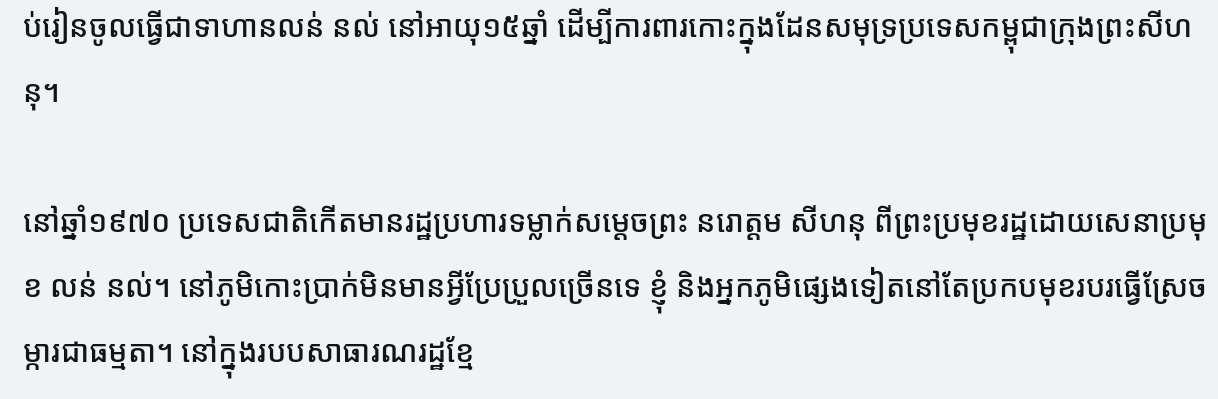ប់រៀនចូលធ្វើជាទាហានលន់ នល់ នៅអាយុ១៥ឆ្នាំ ដើម្បីការពារកោះក្នុងដែនសមុទ្រប្រទេសកម្ពុជាក្រុងព្រះសីហនុ។

នៅឆ្នាំ១៩៧០ ប្រទេសជាតិកើតមានរដ្ឋប្រហារទម្លាក់សម្តេចព្រះ នរោត្តម សីហនុ ពីព្រះប្រមុខរដ្ឋដោយសេនាប្រមុខ លន់ នល់។ នៅភូមិកោះប្រាក់មិនមានអ្វីប្រែប្រួលច្រើនទេ ខ្ញុំ និងអ្នកភូមិផ្សេងទៀតនៅតែប្រកបមុខរបរធ្វើស្រែចម្ការជាធម្មតា។ នៅក្នុងរបបសាធារណរដ្ឋខ្មែ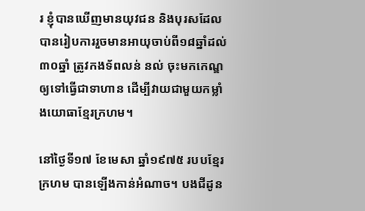រ ខ្ញុំបានឃើញមានយុវជន និងបុរសដែលបានរៀបការរួចមានអាយុចាប់ពី១៨ឆ្នាំដល់៣០ឆ្នាំ ត្រូវកងទ័ពលន់ នល់ ចុះមកកេណ្ឌឲ្យទៅធ្វើជាទាហាន ដើម្បីវាយជាមួយកម្លាំងយោធាខ្មែរក្រហម។

នៅថ្ងៃទី១៧ ខែមេសា ឆ្នាំ១៩៧៥ របបខ្មែរក្រហម បានឡើងកាន់អំណាច។ បងជីដូន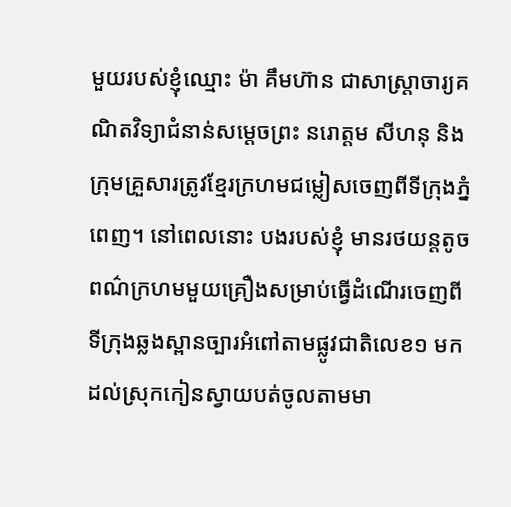មួយរបស់ខ្ញុំឈ្មោះ ម៉ា គឹមហ៊ាន ជាសាស្រ្តាចារ្យគណិតវិទ្យាជំនាន់សម្តេចព្រះ នរោត្តម សីហនុ និងក្រុមគ្រួសារត្រូវខ្មែរក្រហមជម្លៀសចេញពីទីក្រុងភ្នំពេញ។ នៅពេលនោះ បងរបស់ខ្ញុំ មានរថយន្តតូចពណ៌ក្រហមមួយគ្រឿងសម្រាប់ធ្វើដំណើរចេញពីទីក្រុងឆ្លងស្ពានច្បារអំពៅតាមផ្លូវជាតិលេខ១ មកដល់ស្រុកកៀនស្វាយបត់ចូលតាមមា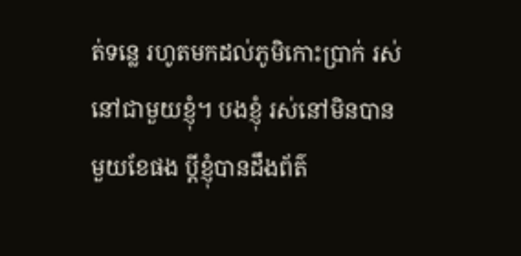ត់ទន្លេ រហូតមកដល់ភូមិកោះប្រាក់ រស់នៅជាមួយខ្ញុំ។ បងខ្ញុំ រស់នៅមិនបានមួយខែផង ប្តីខ្ញុំបានដឹងព័ត៌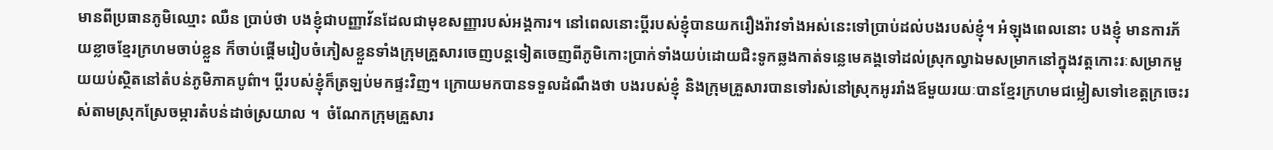មានពីប្រធានភូមិឈ្មោះ ឈឺន ប្រាប់ថា បងខ្ញុំជាបញ្ញាវ័នដែលជាមុខសញ្ញារបស់អង្គការ។ នៅពេលនោះប្តីរបស់ខ្ញុំបានយករឿងរ៉ាវទាំងអស់នេះទៅប្រាប់ដល់បងរបស់ខ្ញុំ។ អំឡុងពេលនោះ បងខ្ញុំ មានការភ័យខ្លាចខ្មែរក្រហមចាប់ខ្លួន ក៏ចាប់ផ្តើមរៀបចំភៀសខ្លួនទាំងក្រុមគ្រួសារចេញបន្តទៀតចេញពីភូមិកោះប្រាក់ទាំងយប់ដោយជិះទូកឆ្លងកាត់ទន្លេមេគង្គទៅដល់ស្រុកល្វាឯមសម្រាកនៅក្នុងវត្តកោះរៈសម្រាកមួយយប់ស្ថិតនៅតំបន់ភូមិភាគបូព៌ា។ ប្តីរបស់ខ្ញុំក៏ត្រឡប់មកផ្ទះវិញ។ ក្រោយមកបានទទួលដំណឹងថា បងរបស់ខ្ញុំ និងក្រុមគ្រួសារបានទៅរស់នៅស្រុកអូររាំងឪមួយរយៈបានខ្មែរក្រហមជម្លៀសទៅខេត្តក្រចេះរស់តាមស្រុកស្រែចម្ការតំបន់ដាច់ស្រយាល ។  ចំណែកក្រុមគ្រួសារ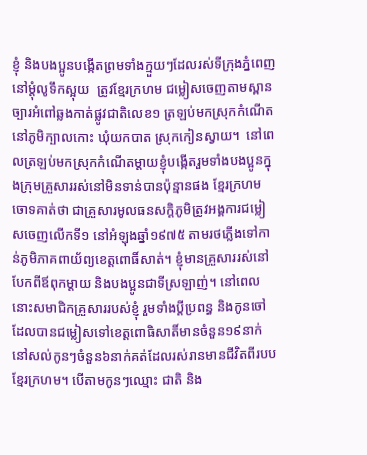ខ្ញុំ និងបងប្អូនបង្កើតព្រមទាំងក្មួយៗដែលរស់ទីក្រុងភ្នំពេញ នៅម្តុំលូទឹកស្អុយ  ត្រូវខ្មែរក្រហម ជម្លៀសចេញតាមស្ពានច្បារអំពៅឆ្លងកាត់ផ្លូវជាតិលេខ១ ត្រឡប់មកស្រុកកំណើតនៅភូមិក្បាលកោះ ឃុំយកបាត ស្រុកកៀនស្វាយ។  នៅពេលត្រឡប់មកស្រុកកំណើតម្តាយខ្ញុំបង្កើតរួមទាំងបងប្អូនក្នុងក្រុមគ្រួសាររស់នៅមិនទាន់បានប៉ុន្មានផង ខ្មែរក្រហម ចោទគាត់ថា ជាគ្រួសារមូលធនសក្តិភូមិត្រូវអង្គការជម្លៀសចេញលើកទី១ នៅអំឡុងឆ្នាំ១៩៧៥ តាមរថភ្លើងទៅកាន់ភូមិភាគពាយ័ព្យខេត្តពោធិ៍សាត់។ ខ្ញុំមានគ្រួសាររស់នៅបែកពីឪពុកម្តាយ និងបងប្អូនជាទីស្រឡាញ់។ នៅពេលនោះសមាជិកគ្រួសាររបស់ខ្ញុំ រួមទាំងប្តីប្រពន្ធ និងកូនចៅដែលបានជម្លៀសទៅខេត្តពោធិសាតិ៍មានចំនួន១៩នាក់ នៅសល់កូនៗចំនួន៦នាក់គត់ដែលរស់រានមានជីវិតពីរបបខ្មែរក្រហម។ បើតាមកូនៗឈ្មោះ ជាតិ និង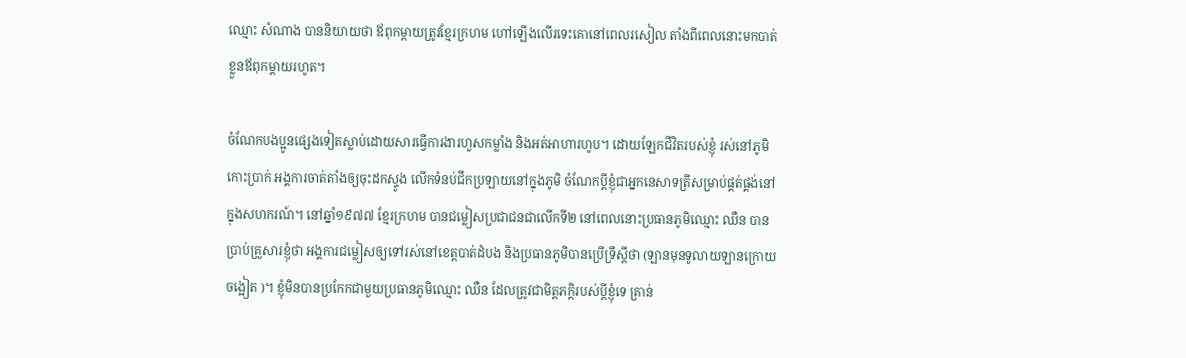ឈ្មោះ សំណាង បាននិយាយថា ឪពុកម្តាយត្រូវខ្មែរក្រហម ហៅឡើងលើរទេះគោនៅពេលរសៀល តាំងពីពេលនោះមកបាត់ខ្លួនឪពុកម្តាយរហូត។

ចំណែកបងប្អូនផ្សេងទៀតស្លាប់ដោយសារធ្វើការងារហួសកម្លាំង និងអត់អាហារហូប។ ដោយឡែកជីវិតរបស់ខ្ញុំ រស់នៅភូមិកោះប្រាក់ អង្គការចាត់តាំងឲ្យចុះដកស្ទូង លើកទំនប់ជីកប្រឡាយនៅក្នុងភូមិ ចំណែកប្តីខ្ញុំជាអ្នកនេសាទត្រីសម្រាប់ផ្គត់ផ្គង់នៅក្នុងសហករណ៍។ នៅឆ្នាំ១៩៧៧ ខ្មែរក្រហម បានជម្លៀសប្រជាជនជាលើកទី២ នៅពេលនោះប្រធានភូមិឈ្មោះ ឈឺន បានប្រាប់គ្រួសារខ្ញុំថា អង្គការជម្លៀសឲ្យទៅរស់នៅខេត្តបាត់ដំបង និងប្រធានភូមិបានប្រើទ្រឹស្តីថា (ឡានមុនទូលាយឡានក្រោយចង្អៀត )។ ខ្ញុំមិនបានប្រកែកជាមួយប្រធានភូមិឈ្មោះ ឈឺន ដែលត្រូវជាមិត្តភក្តិរបស់ប្តីខ្ញុំទេ គ្រាន់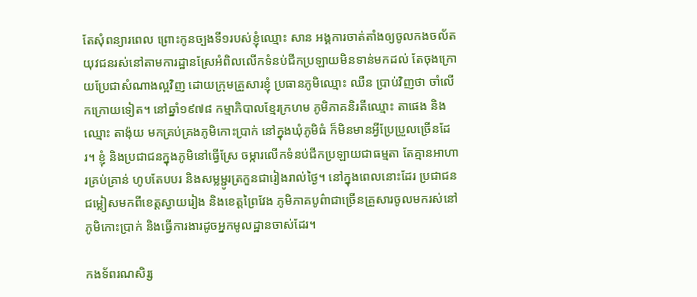តែសុំពន្យារពេល ព្រោះកូនច្បងទី១របស់ខ្ញុំឈ្មោះ សាន អង្គការចាត់តាំងឲ្យចូលកងចល័តយុវជនរស់នៅតាមការដ្ឋានស្រែអំពិលលើកទំនប់ជីកប្រឡាយមិនទាន់មកដល់ តែចុងក្រោយប្រែជាសំណាងល្អវិញ ដោយក្រុមគ្រួសារខ្ញុំ ប្រធានភូមិឈ្មោះ ឈឺន ប្រាប់វិញថា ចាំលើកក្រោយទៀត។ នៅឆ្នាំ១៩៧៨ កម្មាភិបាលខ្មែរក្រហម ភូមិភាគនិរតីឈ្មោះ តាផេង និងឈ្មោះ តាង៉ុយ មកគ្រប់គ្រងភូមិកោះប្រាក់ នៅក្នុងឃុំភូមិធំ ក៏មិនមានអ្វីប្រែប្រួលច្រើនដែរ។ ខ្ញុំ និងប្រជាជនក្នុងភូមិនៅធ្វើស្រែ ចម្ការលើកទំនប់ជីកប្រឡាយជាធម្មតា តែគ្មានអាហារគ្រប់គ្រាន់ ហូបតែបបរ និងសម្លម្ជូរត្រកួនជារៀងរាល់ថ្ងៃ។ នៅក្នុងពេលនោះដែរ ប្រជាជនជម្លៀសមកពីខេត្តស្វាយរៀង និងខេត្តព្រៃវែង ភូមិភាគបូព៌ាជាច្រើនគ្រួសារចូលមករស់នៅភូមិកោះប្រាក់ និងធ្វើការងារដូចអ្នកមូលដ្ឋានចាស់ដែរ។

កងទ័ពរណសិរ្ស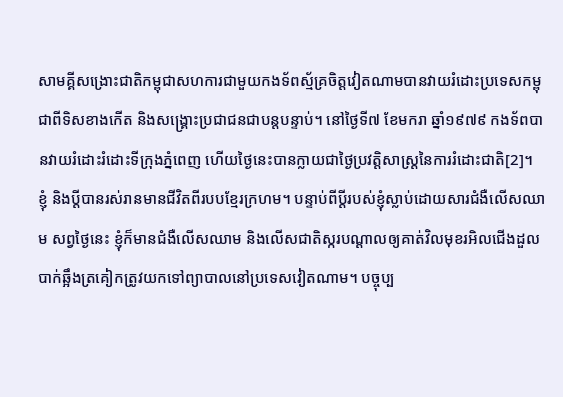សាមគ្គីសង្រោះជាតិកម្ពុជាសហការជាមួយកងទ័ពស្ម័គ្រចិត្តវៀតណាមបានវាយរំដោះប្រទេសកម្ពុជាពីទិសខាងកើត និងសង្រ្គោះប្រជាជនជាបន្តបន្ទាប់។ នៅថ្ងៃទី៧ ខែមករា ឆ្នាំ១៩៧៩ កងទ័ពបានវាយរំដោះរំដោះទីក្រុងភ្នំពេញ ហើយថ្ងៃនេះបានក្លាយជាថ្ងៃប្រវត្តិសាស្រ្តនៃការរំដោះជាតិ[2]។ ខ្ញុំ និងប្តីបានរស់រានមានជីវិតពីរបបខ្មែរក្រហម។ បន្ទាប់ពីប្តីរបស់ខ្ញុំស្លាប់ដោយសារជំងឺលើសឈាម សព្វថ្ងៃនេះ ខ្ញុំក៏មានជំងឺលើសឈាម និងលើសជាតិស្ករបណ្តាលឲ្យគាត់វិលមុខរអិលជើងដួលបាក់ឆ្អឹងត្រគៀកត្រូវយកទៅព្យាបាលនៅប្រទេសវៀតណាម។ បច្ចុប្ប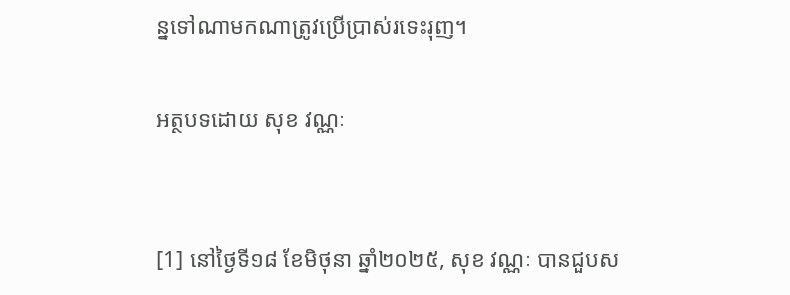ន្នទៅណាមកណាត្រូវប្រើប្រាស់រទេះរុញ។

អត្ថបទដោយ សុខ វណ្ណៈ


[1] នៅថ្ងៃទី១៨ ខែមិថុនា ឆ្នាំ២០២៥, សុខ វណ្ណៈ បានជួបស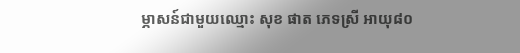ម្ភាសន៍ជាមួយឈ្មោះ សុខ ផាត ភេទស្រី អាយុ៨០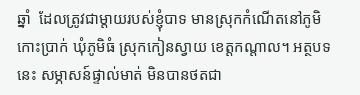ឆ្នាំ  ដែលត្រូវជាម្តាយរបស់ខ្ញុំបាទ មានស្រុកកំណើតនៅភូមិកោះប្រាក់ ឃុំភូមិធំ ស្រុកកៀនស្វាយ ខេត្តកណ្តាល។ អត្ថបទនេះ សម្ភាសន៍ផ្ទាល់មាត់ មិនបានថតជា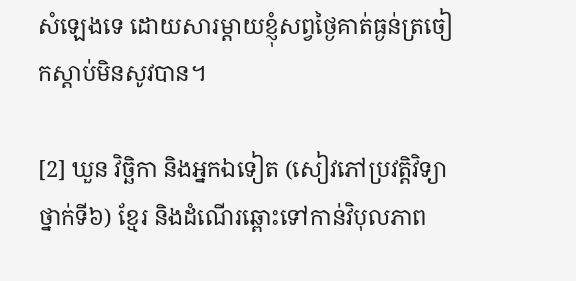សំឡេងទេ ដោយសារម្តាយខ្ញុំសព្វថ្ងៃគាត់ធ្ងន់ត្រចៀកស្តាប់មិនសូវបាន។

[2] ឃួន វិច្ឆិកា និងអ្នកឯទៀត (សៀវភៅប្រវត្តិវិទ្យាថ្នាក់ទី៦) ខ្មែរ និងដំណើរឆ្ពោះទៅកាន់វិបុលភាព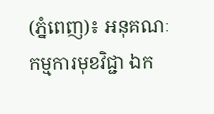(ភ្នំពេញ)៖ អនុគណៈកម្មការមុខវិជ្ជា ឯក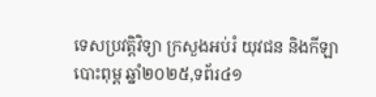ទេសប្រវត្តិវិទ្យា ក្រសួងអប់រំ យុវជន និងកីឡាបោះពុម្ព ឆ្នាំ២០២៥,ទព័រ៤១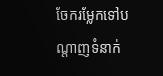ចែករម្លែកទៅបណ្តាញទំនាក់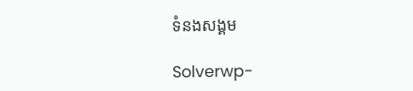ទំនងសង្គម

Solverwp-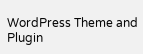WordPress Theme and Plugin